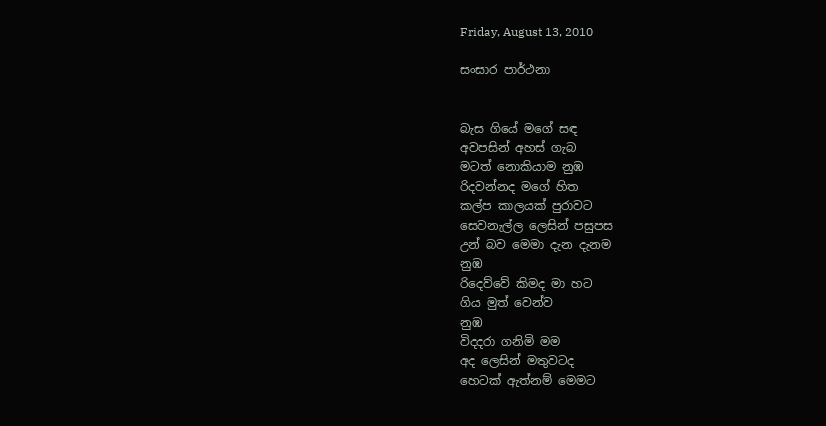Friday, August 13, 2010

සංසා‍ර පාර්ථනා


බැස ගියේ මගේ සඳ
අවපසින් අහස් ගැබ
ම‍ටත් නොකියාම නුඹ
රිදවන්නද මගේ හිත
කල්ප කාලයක් පුරාව‍ට
සෙවනැල්ල ලෙසින් පසුපස
උන් බව මෙමා දැන දැනම
නුඹ
රිදෙව්වේ කිමද මා හ‍ට
ගිය මුත් වෙන්ව
නුඹ
විදද‍රා ගනිමි මම
අද ලෙසින් මතුව‍ටද
හෙටක් ඇත්නම් මෙම‍ට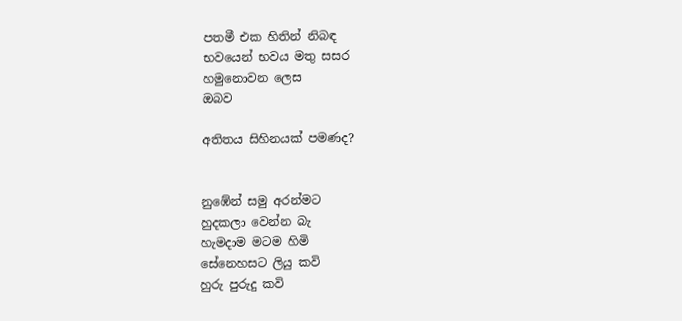පතමී එක හිතින් නිබඳ
භවයෙන් භවය මතු සසර
හමුනොවන ලෙස
ඔබව

අතිතය සිහිනයක් පමණද?


නුඹේන් සමු අරන්ම‍ට
හුදකලා වෙන්න බැ
හැමදාම ම‍ටම හිමි
සේනෙහස‍ට ලියු කවි
හුරු පුරුදු කවි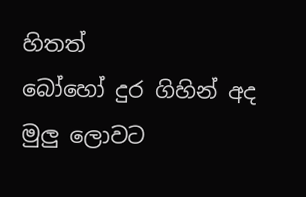හිතත්
බෝහෝ දුර ගිහින් අද
මුලු ලොවට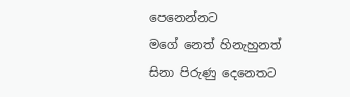පෙනෙන්න‍ට
මගේ නෙත් හිනැහුනත්
සිනා පිරුණු දෙනෙතට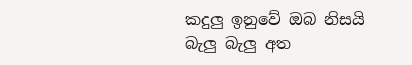කදුලු ඉනුවේ ඔබ නිසයි
බැලු බැලු අත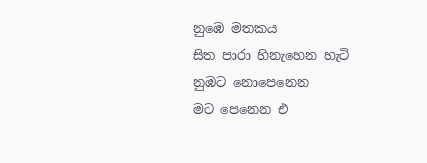නුඹෙ මතකය
සිත පාරා හිනැහෙන හැටි
නුඹ‍ට නොපෙනෙන
ම‍‍ට පෙනෙන එ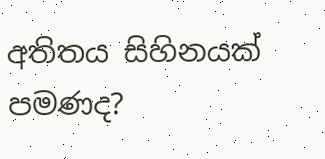අතිතය සිහිනයක් පමණද?